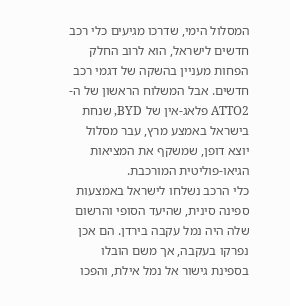המסלול הימי, שדרכו מגיעים כלי רכב חדשים לישראל, הוא לרוב החלק הפחות מעניין בהשקה של דגמי רכב חדשים. אבל המשלוח הראשון של ה-ATTO2 פלאג-אין של BYD, שנחת בישראל באמצע מרץ, עבר מסלול יוצא דופן, שמשקף את המציאות הגיאו-פוליטית המורכבת.
כלי הרכב נשלחו לישראל באמצעות ספינה סינית, שהיעד הסופי והרשום שלה היה נמל עקבה בירדן. הם אכן נפרקו בעקבה, אך משם הובלו בספינת גישור אל נמל אילת, והפכו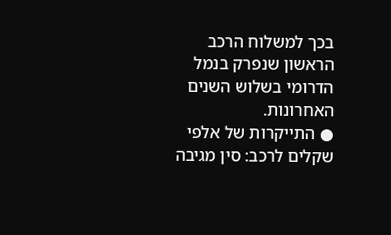בכך למשלוח הרכב הראשון שנפרק בנמל הדרומי בשלוש השנים האחרונות.
● התייקרות של אלפי שקלים לרכב: סין מגיבה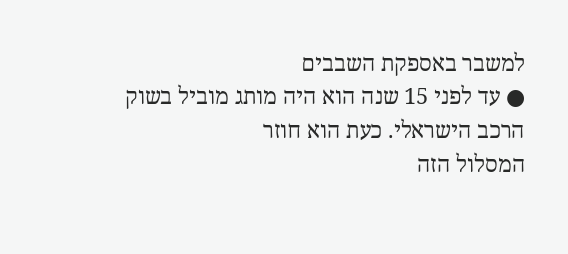למשבר באספקת השבבים
● עד לפני 15 שנה הוא היה מותג מוביל בשוק הרכב הישראלי. כעת הוא חוזר
המסלול הזה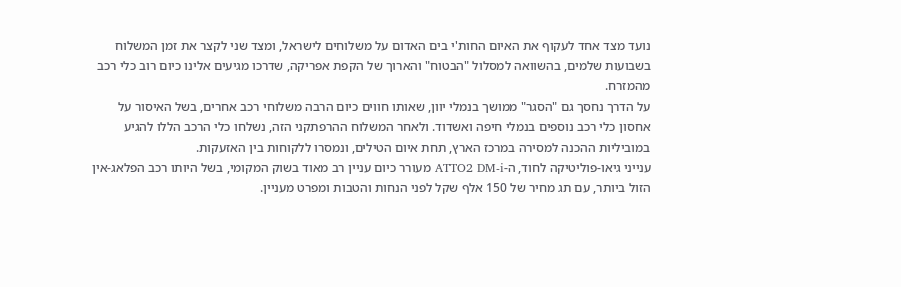נועד מצד אחד לעקוף את האיום החות'י בים האדום על משלוחים לישראל, ומצד שני לקצר את זמן המשלוח בשבועות שלמים, בהשוואה למסלול "הבטוח" והארוך של הקפת אפריקה, שדרכו מגיעים אלינו כיום רוב כלי רכב מהמזרח.
על הדרך נחסך גם "הסגר" ממושך בנמלי יוון, שאותו חווים כיום הרבה משלוחי רכב אחרים, בשל האיסור על אחסון כלי רכב נוספים בנמלי חיפה ואשדוד. ולאחר המשלוח ההרפתקני הזה, נשלחו כלי הרכב הללו להגיע במוביליות ההכנה למסירה במרכז הארץ, תחת איום הטילים, ונמסרו ללקוחות בין האזעקות.
ענייני גיאו-פוליטיקה לחוד, ה-ATTO2 DM-i מעורר כיום עניין רב מאוד בשוק המקומי, בשל היותו רכב הפלאג-אין הזול ביותר, עם תג מחיר של 150 אלף שקל לפני הנחות והטבות ומפרט מעניין.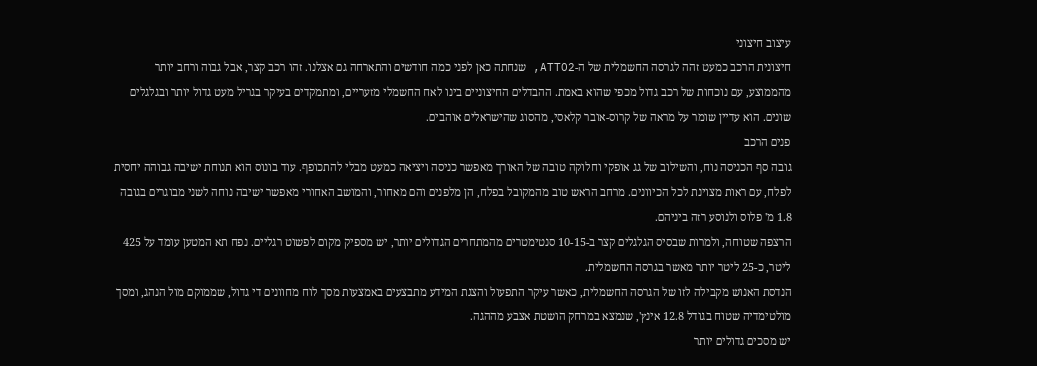עיצוב חיצוני
חיצונית הרכב כמעט זהה לגרסה החשמלית של ה-ATTO2, שנחתה כאן לפני כמה חודשים והתארחה גם אצלנו. זהו רכב קצר, אבל גבוה ורחב יותר מהממוצע, עם נוכחות של רכב גדול מכפי שהוא באמת. ההבדלים החיצוניים בינו לאח החשמלי מזעריים, ומתמקדים בעיקר בגריל מעט גדול יותר ובגלגלים שונים. הוא עדיין שומר על מראה של קרוס-אובר קלאסי, מהסוג שהישראלים אוהבים.
פנים הרכב
גובה סף הכניסה נוח, והשילוב של גג אופקי וחלוקה טובה של האורך מאפשר כניסה ויציאה כמעט מבלי להתכופף. עוד בונוס הוא תנוחת ישיבה גבוהה יחסית לפלח, עם ראות מצוינת לכל הכיוונים. מרחב הראש טוב מהמקובל בפלח, הן מלפנים והם מאחור, והמושב האחורי מאפשר ישיבה נוחה לשני מבוגרים בגובה 1.8 מ' פלוס ולנוסע רזה ביניהם.
הרצפה שטוחה, ולמרות שבסיס הגלגלים קצר ב-10-15 סנטימטרים מהמתחרים הגדולים יותר, יש מספיק מקום לפשוט רגליים. נפח תא המטען עומד על 425 ליטר, כ-25 ליטר יותר מאשר בגרסה החשמלית.
הנדסת האנוש מקבילה לזו של הגרסה החשמלית, כאשר עיקר התפעול והצגת המידע מתבצעים באמצעות מסך לוח מחוונים די גדול, שממוקם מול הנהג, ומסך מולטימדיה שטוח בגודל 12.8 אינץ', שנמצא במרחק הושטת אצבע מההגה.
יש מסכים גדולים יותר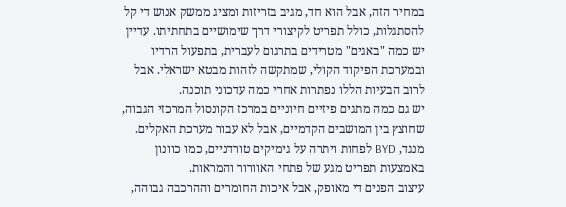במחיר הזה, אבל הוא חד, מגיב בזריזות ומציג ממשק אנוש די קל להסתגלות, כולל תפריט לקיצורי דרך שימושיים בתחתיתו. עדיין יש כמה "באגים" מטרידים בתרגום לעברית, בתפעול הרדיו ובמערכת הפיקוד הקולי, שמתקשה לזהות מבטא ישראלי. אבל לרוב הבעיות הללו נפתרות אחרי כמה עדכוני תוכנה.
יש גם כמה מתגים פיזיים חיוניים במרכז הקונסול המרכזי הגבוה, שחוצץ בין המושבים הקדמיים, אבל לא עבור מערכת האקלים. מנגד, BYD לפחות ויתרה על גימיקים טורדניים, כמו כוונון באמצעות תפריט מגע של פתחי האוורור והמראות.
עיצוב הפנים די מאופק, אבל איכות החומרים וההרכבה גבוהה,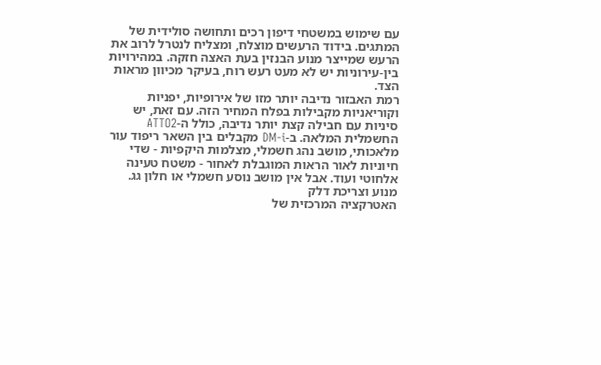עם שימוש במשטחי דיפון רכים ותחושה סולידית של המתגים. בידוד הרעשים מוצלח, ומצליח לנטרל לרוב את הרעש שמייצר מנוע הבנזין בעת האצה חזקה. במהירויות בין-עירוניות יש לא מעט רעש רוח, בעיקר מכיוון מראות הצד.
רמת האבזור נדיבה יותר מזו של אירופיות, יפניות וקוריאניות מקבילות בפלח המחיר הזה. עם זאת, יש סיניות עם חבילה קצת יותר נדיבה, כולל ה-ATTO2 החשמלית המלאה. ב-DM-i מקבלים בין השאר ריפוד עור מלאכותי, מושב נהג חשמלי, מצלמות היקפיות - שדי חיוניות לאור הראות המוגבלת לאחור - משטח טעינה אלחוטי ועוד. אבל אין מושב נוסע חשמלי או חלון גג.
מנוע וצריכת דלק
האטרקציה המרכזית של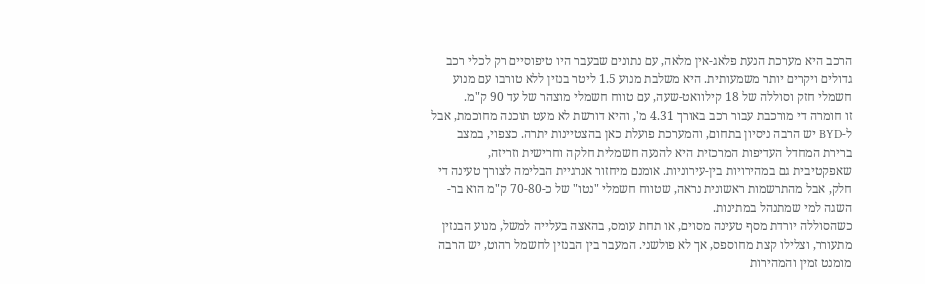הרכב היא מערכת הנעת פלאג-אין מלאה, עם נתונים שבעבר היו טיפוסיים רק לכלי רכב גדולים ויקרים יותר משמעותית. היא משלבת מנוע 1.5 ליטר בנזין ללא טורבו עם מנוע חשמלי חזק וסוללה של 18 קילוואט-שעה, עם טווח חשמלי מוצהר של עד 90 ק"מ.
זו חומרה די מורכבת עבור רכב באורך 4.31 מ', והיא דורשת לא מעט תוכנה מחוכמת, אבל ל-BYD יש הרבה ניסיון בתחום, והמערכת פועלת כאן בהצטיינות יתרה. כצפוי, במצב ברירת המחדל העדיפות המרכזית היא להנעה חשמלית חלקה וחרישית וזריזה, שאפקטיבית גם במהירויות בין-עירוניות. אומנם מיחזור אנרגיית הבלימה לצורך טעינה די חלק, אבל מהתרשמות ראשונית נראה, שטווח חשמלי "נטו" של כ-70-80 ק"מ הוא בר-השגה למי שמתנהל במתינות.
כשהסוללה יורדת מסף טעינה מסוים, או תחת עומס, בהאצה בעלייה למשל, מנוע הבנזין מתעורר, וצלילו קצת מחוספס, אך לא פולשני. המעבר בין הבנזין לחשמל רהוט, יש הרבה מומנט זמין והמהירות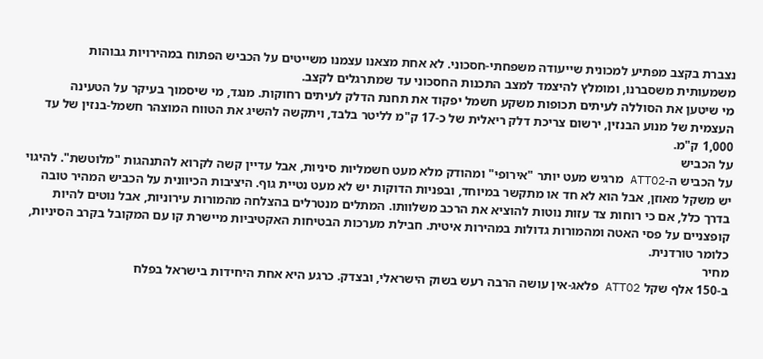נצברת בקצב מפתיע למכונית שייעודה משפחתי-חסכוני. לא אחת מצאנו עצמנו משייטים על הכביש הפתוח במהירויות גבוהות משמעותית משסברנו, ומומלץ להיצמד למצב התכנות החסכוני עד שמתרגלים לקצב.
מי שיטען את הסוללה לעיתים תכופות משקע חשמל יפקוד את תחנת הדלק לעיתים רחוקות. מנגד, מי שיסמוך בעיקר על הטעינה העצמית של מנוע הבנזין, ירשום צריכת דלק ריאלית של כ-17 ק"מ לליטר בלבד, ויתקשה להשיג את הטווח המוצהר חשמל-בנזין של עד 1,000 ק"מ.
על הכביש
על הכביש ה-ATTO2 מרגיש מעט יותר "אירופי" ומהודק מלא מעט חשמליות סיניות, אבל עדיין קשה לקרוא להתנהגות "מלוטשת". להיגוי יש משקל מאוזן, אבל הוא לא חד או מתקשר במיוחד, ובפניות הדוקות יש לא מעט נטיית גוף. היציבות הכיוונית על הכביש המהיר טובה בדרך כלל, אם כי רוחות צד עזות נוטות להוציא את הרכב משלוותו. המתלים מנטרלים בהצלחה מהמורות עירוניות, אבל נוטים להיות קופצניים על פסי האטה ומהמורות גדולות במהירות איטית. חבילת מערכות הבטיחות האקטיביות מיישרת קו עם המקובל בקרב הסיניות, כלומר טורדנית.
מחיר
ב-150 אלף שקל ATTO2 פלאג-אין עושה הרבה רעש בשוק הישראלי, ובצדק. כרגע היא אחת היחידות בישראל בפלח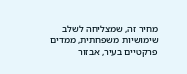מחיר זה, שמצליחה לשלב שימושיות משפחתית, ממדים פרקטיים בעיר, אבזור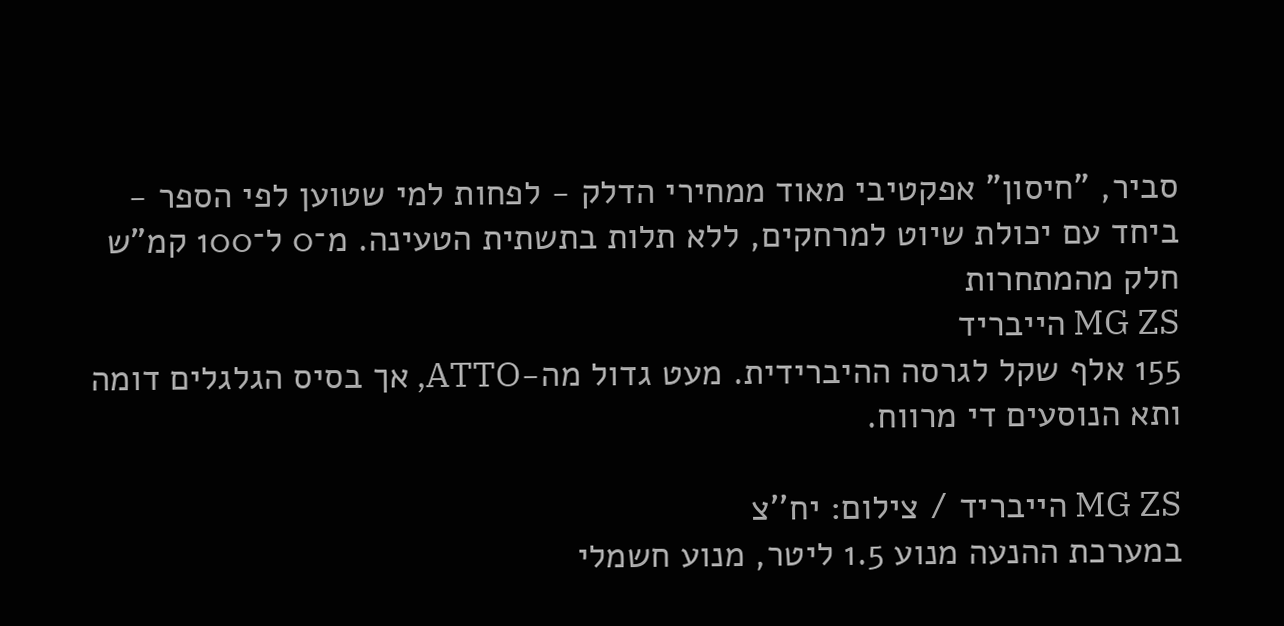סביר, "חיסון" אפקטיבי מאוד ממחירי הדלק - לפחות למי שטוען לפי הספר - ביחד עם יכולת שיוט למרחקים, ללא תלות בתשתית הטעינה. מ־0 ל־100 קמ"ש
חלק מהמתחרות
MG ZS הייבריד
155 אלף שקל לגרסה ההיברידית. מעט גדול מה-ATTO, אך בסיס הגלגלים דומה ותא הנוסעים די מרווח.

MG ZS הייבריד / צילום: יח''צ
במערכת ההנעה מנוע 1.5 ליטר, מנוע חשמלי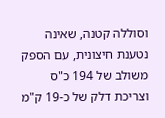וסוללה קטנה, שאינה נטענת חיצונית, עם הספק משולב של 194 כ"ס וצריכת דלק של כ-19 ק"מ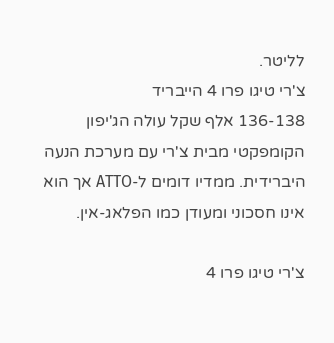לליטר.
צ'רי טיגו פרו 4 הייבריד
136-138 אלף שקל עולה הג'יפון הקומפקטי מבית צ'רי עם מערכת הנעה היברידית. ממדיו דומים ל-ATTO אך הוא אינו חסכוני ומעודן כמו הפלאג-אין.

צ'רי טיגו פרו 4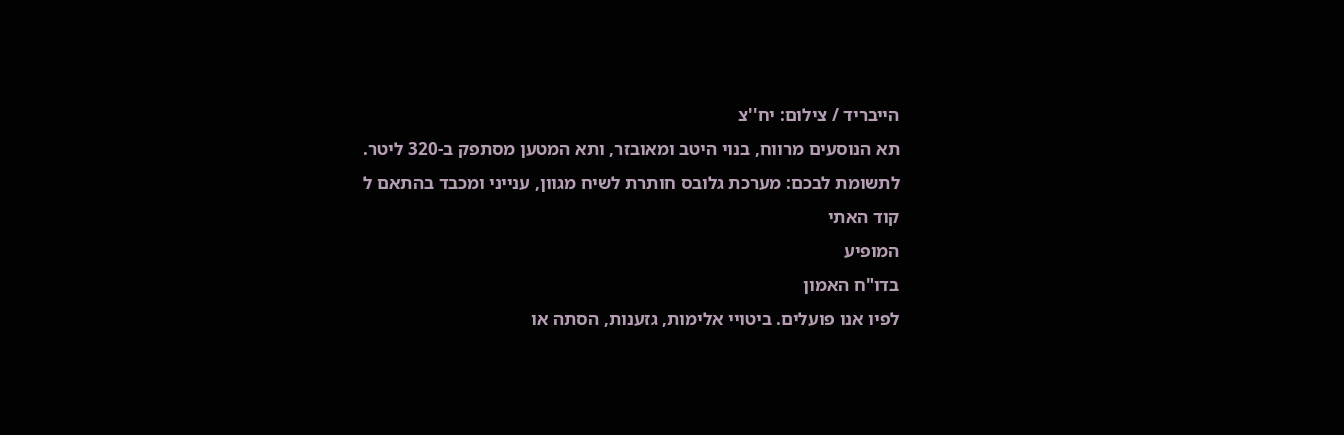הייבריד / צילום: יח''צ
תא הנוסעים מרווח, בנוי היטב ומאובזר, ותא המטען מסתפק ב-320 ליטר.
לתשומת לבכם: מערכת גלובס חותרת לשיח מגוון, ענייני ומכבד בהתאם ל
קוד האתי
המופיע
בדו"ח האמון
לפיו אנו פועלים. ביטויי אלימות, גזענות, הסתה או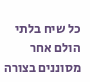כל שיח בלתי הולם אחר מסוננים בצורה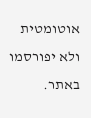אוטומטית ולא יפורסמו באתר.